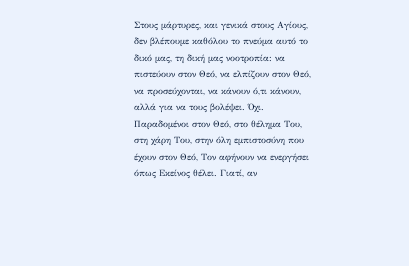Στους μάρτυρες, και γενικά στους Αγίους, δεν βλέπουμε καθόλου το πνεύμα αυτό το δικό μας, τη δική μας νοοτροπία: να πιστεύουν στον Θεό, να ελπίζουν στον Θεό, να προσεύχονται, να κάνουν ό,τι κάνουν, αλλά για να τους βολέψει. Όχι. Παραδομένοι στον Θεό, στο θέλημα Του, στη χάρη Του, στην όλη εμπιστοσύνη που έχουν στον Θεό, Τον αφήνουν να ενεργήσει όπως Εκείνος θέλει. Γιατί, αν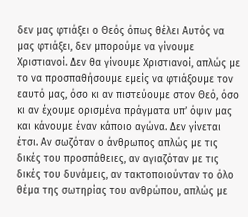δεν μας φτιάξει ο Θεός όπως θέλει Αυτός να μας φτιάξει, δεν μπορούμε να γίνουμε Χριστιανοί. Δεν θα γίνουμε Χριστιανοί, απλώς με το να προσπαθήσουμε εμείς να φτιάξουμε τον εαυτό μας, όσο κι αν πιστεύουμε στον Θεό, όσο κι αν έχουμε ορισμένα πράγματα υπ’ όψιν μας και κάνουμε έναν κάποιο αγώνα. Δεν γίνεται έτσι. Αν σωζόταν ο άνθρωπος απλώς με τις δικές του προσπάθειες, αν αγιαζόταν με τις δικές του δυνάμεις, αν τακτοποιούνταν το όλο θέμα της σωτηρίας του ανθρώπου, απλώς με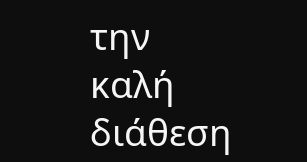την καλή διάθεση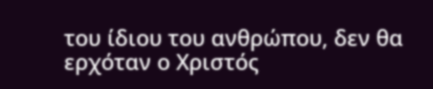του ίδιου του ανθρώπου, δεν θα ερχόταν ο Χριστός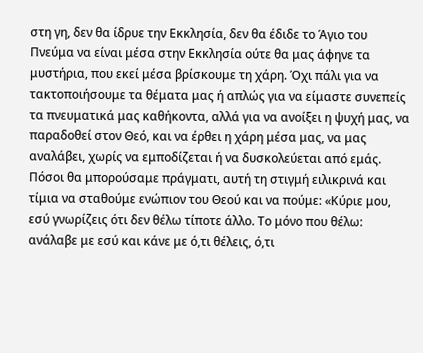στη γη, δεν θα ίδρυε την Εκκλησία, δεν θα έδιδε το Άγιο του Πνεύμα να είναι μέσα στην Εκκλησία ούτε θα μας άφηνε τα μυστήρια, που εκεί μέσα βρίσκουμε τη χάρη. Όχι πάλι για να τακτοποιήσουμε τα θέματα μας ή απλώς για να είμαστε συνεπείς τα πνευματικά μας καθήκοντα, αλλά για να ανοίξει η ψυχή μας, να παραδοθεί στον Θεό, και να έρθει η χάρη μέσα μας, να μας αναλάβει, χωρίς να εμποδίζεται ή να δυσκολεύεται από εμάς.
Πόσοι θα μπορούσαμε πράγματι, αυτή τη στιγμή ειλικρινά και τίμια να σταθούμε ενώπιον του Θεού και να πούμε: «Κύριε μου, εσύ γνωρίζεις ότι δεν θέλω τίποτε άλλο. Το μόνο που θέλω: ανάλαβε με εσύ και κάνε με ό,τι θέλεις, ό,τι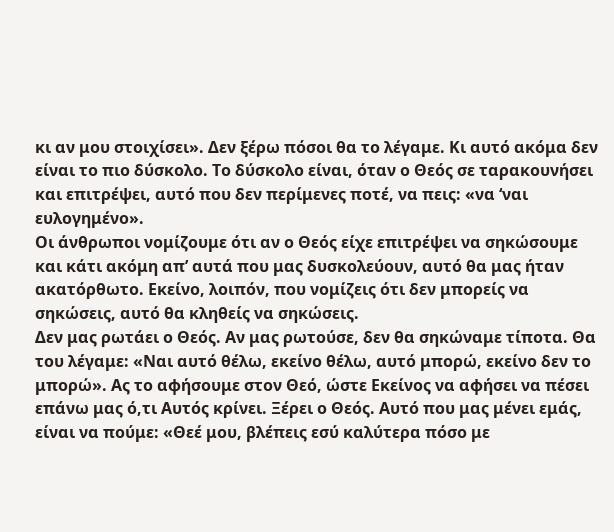κι αν μου στοιχίσει». Δεν ξέρω πόσοι θα το λέγαμε. Κι αυτό ακόμα δεν είναι το πιο δύσκολο. Το δύσκολο είναι, όταν ο Θεός σε ταρακουνήσει και επιτρέψει, αυτό που δεν περίμενες ποτέ, να πεις: «να ‘ναι ευλογημένο».
Οι άνθρωποι νομίζουμε ότι αν ο Θεός είχε επιτρέψει να σηκώσουμε και κάτι ακόμη απ’ αυτά που μας δυσκολεύουν, αυτό θα μας ήταν ακατόρθωτο. Εκείνο, λοιπόν, που νομίζεις ότι δεν μπορείς να σηκώσεις, αυτό θα κληθείς να σηκώσεις.
Δεν μας ρωτάει ο Θεός. Αν μας ρωτούσε, δεν θα σηκώναμε τίποτα. Θα του λέγαμε: «Ναι αυτό θέλω, εκείνο θέλω, αυτό μπορώ, εκείνο δεν το μπορώ». Ας το αφήσουμε στον Θεό, ώστε Εκείνος να αφήσει να πέσει επάνω μας ό,τι Αυτός κρίνει. Ξέρει ο Θεός. Αυτό που μας μένει εμάς, είναι να πούμε: «Θεέ μου, βλέπεις εσύ καλύτερα πόσο με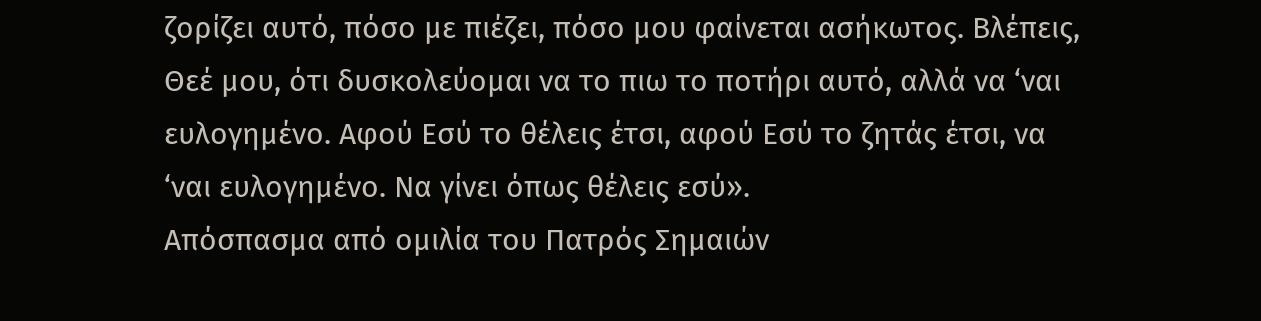ζορίζει αυτό, πόσο με πιέζει, πόσο μου φαίνεται ασήκωτος. Βλέπεις, Θεέ μου, ότι δυσκολεύομαι να το πιω το ποτήρι αυτό, αλλά να ‘ναι ευλογημένο. Αφού Εσύ το θέλεις έτσι, αφού Εσύ το ζητάς έτσι, να ‘ναι ευλογημένο. Να γίνει όπως θέλεις εσύ».
Απόσπασμα από ομιλία του Πατρός Σημαιών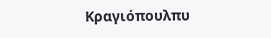Κραγιόπουλπυ